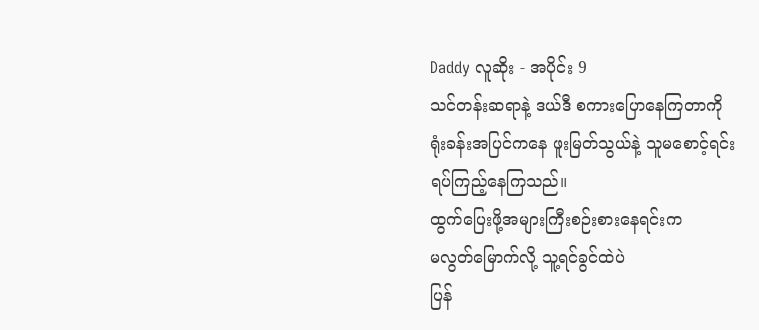Daddy လူဆိုး - အပိုင်း 9
သင်တန်းဆရာနဲ့ ဒယ်ဒီ စကားပြောနေကြတာကို
ရုံးခန်းအပြင်ကနေ ဖူးမြတ်သွယ်နဲ့ သူမစောင့်ရင်း
ရပ်ကြည့်နေကြသည်။
ထွက်ပြေးဖို့အများကြီးစဉ်းစားနေရင်းက
မလွတ်မြောက်လို့ သူ့ရင်ခွင်ထဲပဲ
ပြန်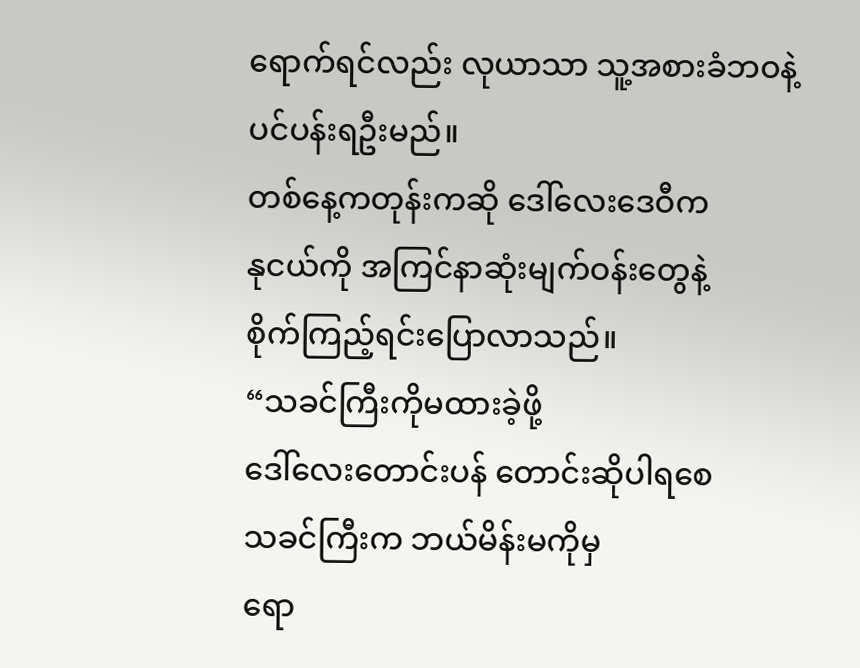ရောက်ရင်လည်း လုယာသာ သူ့အစားခံဘဝနဲ့
ပင်ပန်းရဦးမည်။
တစ်နေ့ကတုန်းကဆို ဒေါ်လေးဒေဝီက
နုငယ်ကို အကြင်နာဆုံးမျက်ဝန်းတွေနဲ့
စိုက်ကြည့်ရင်းပြောလာသည်။
“သခင်ကြီးကိုမထားခဲ့ဖို့
ဒေါ်လေးတောင်းပန် တောင်းဆိုပါရစေ
သခင်ကြီးက ဘယ်မိန်းမကိုမှ
ရော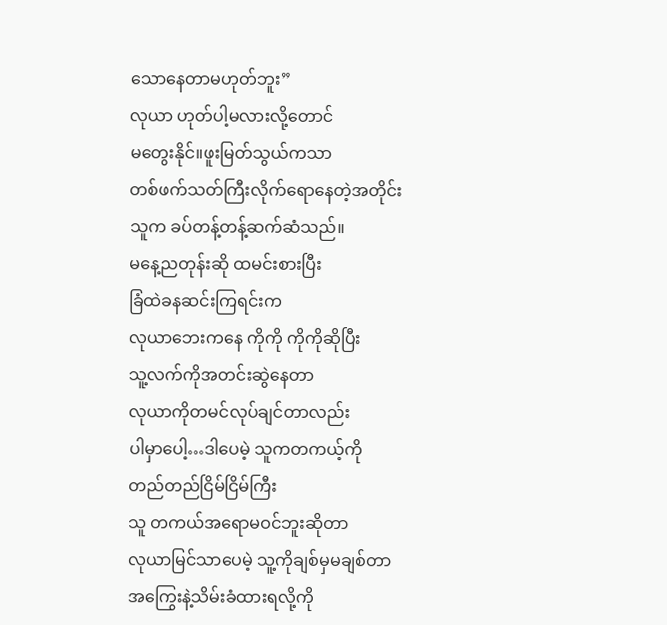သောနေတာမဟုတ်ဘူး”
လုယာ ဟုတ်ပါ့မလားလို့တောင်
မတွေးနိုင်။ဖူးမြတ်သွယ်ကသာ
တစ်ဖက်သတ်ကြီးလိုက်ရောနေတဲ့အတိုင်း
သူက ခပ်တန့်တန့်ဆက်ဆံသည်။
မနေ့ညတုန်းဆို ထမင်းစားပြီး
ခြံထဲခနဆင်းကြရင်းက
လုယာဘေးကနေ ကိုကို ကိုကိုဆိုပြီး
သူ့လက်ကိုအတင်းဆွဲနေတာ
လုယာကိုတမင်လုပ်ချင်တာလည်း
ပါမှာပေါ့…ဒါပေမဲ့ သူကတကယ့်ကို
တည်တည်ငြိမ်ငြိမ်ကြီး
သူ တကယ်အရောမဝင်ဘူးဆိုတာ
လုယာမြင်သာပေမဲ့ သူ့ကိုချစ်မှမချစ်တာ
အကြွေးနဲ့သိမ်းခံထားရလို့ကို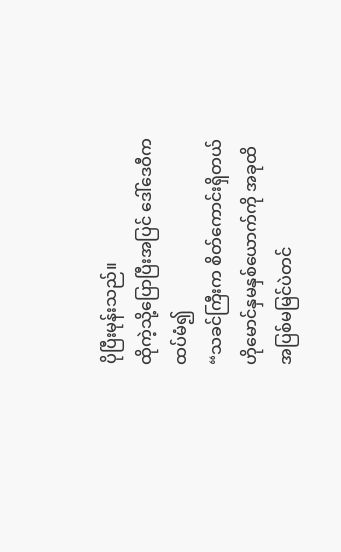ပိုပြီးမုန်းသည်။
ထိုကဲ့သို့ပြောပြီးအပြင် ဒေါ်ဒေဝီက
ထပ်မံ၍
“သခင်ကြီးက စိတ်ကောင်းရှိတယ်
ဟိုမောင်နှမနှစ်ယောက်ကို အခုထိ
အပြစ်မမြင်ပဲတင်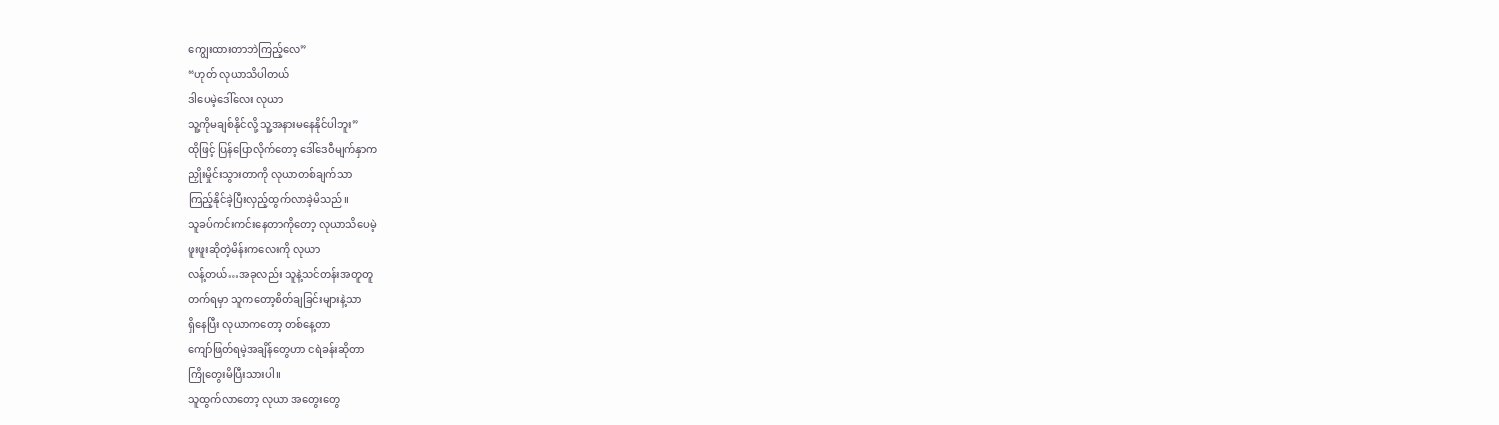ကျွေးထားတာဘဲကြည့်လေ”
“ဟုတ် လုယာသိပါတယ်
ဒါပေမဲ့ဒေါ်လေး လုယာ
သူ့ကိုမချစ်နိုင်လို့ သူ့အနားမနေနိုင်ပါဘူး”
ထိုဖြင့် ပြန်ပြောလိုက်တော့ ဒေါ်ဒေဝီမျက်နှာက
ညှိုးမှိုင်းသွားတာကို လုယာတစ်ချက်သာ
ကြည့်နိုင်ခဲ့ပြီးလှည့်ထွက်လာခဲ့မိသည်။
သူခပ်ကင်းကင်းနေတာကိုတော့ လုယာသိပေမဲ့
ဖူးဖူးဆိုတဲ့မိန်းကလေးကို လုယာ
လန့်တယ်…အခုလည်း သူနဲ့သင်တန်းအတူတူ
တက်ရမှာ သူကတော့စိတ်ချခြင်းများနဲ့သာ
ရှိနေပြီး လုယာကတော့ တစ်နေ့တာ
ကျော်ဖြတ်ရမဲ့အချိန်တွေဟာ ငရဲခန်းဆိုတာ
ကြိုတွေးမိပြီးသားပါ။
သူထွက်လာတော့ လုယာ အတွေးတွေ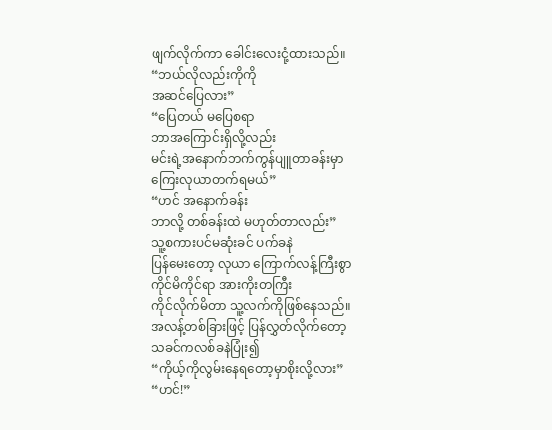ဖျက်လိုက်ကာ ခေါင်းလေးငုံ့ထားသည်။
“ဘယ်လိုလည်းကိုကို
အဆင်ပြေလား”
“ပြေတယ် မပြေစရာ
ဘာအကြောင်းရှိလို့လည်း
မင်းရဲ့အနောက်ဘက်ကွန်ပျူတာခန်းမှာ
ကြေးလုယာတက်ရမယ်”
“ဟင် အနောက်ခန်း
ဘာလို့ တစ်ခန်းထဲ မဟုတ်တာလည်း”
သူ့စကားပင်မဆုံးခင် ပက်ခနဲ
ပြန်မေးတော့ လုယာ ကြောက်လန့်ကြီးစွာ
ကိုင်မိကိုင်ရာ အားကိုးတကြီး
ကိုင်လိုက်မိတာ သူ့လက်ကိုဖြစ်နေသည်။
အလန့်တစ်ခြားဖြင့် ပြန်လွှတ်လိုက်တော့
သခင်ကလစ်ခနဲပြုံး၍
“ကိုယ့်ကိုလွမ်းနေရတော့မှာစိုးလို့လား”
“ဟင်!”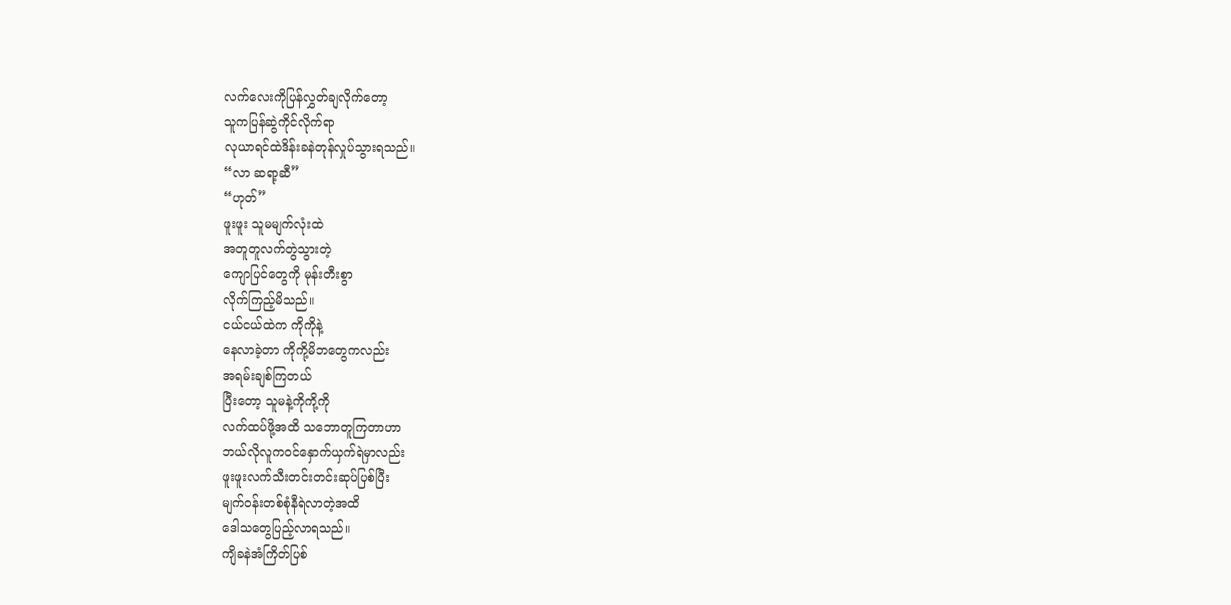လက်လေးကိုပြန်လွှတ်ချလိုက်တော့
သူကပြန်ဆွဲကိုင်လိုက်ရာ
လုယာရင်ထဲဒိန်းခနဲတုန်လှုပ်သွားရသည်။
“လာ ဆရာ့ဆီ”
“ဟုတ်”
ဖူးဖူး သူမမျက်လုံးထဲ
အတူတူလက်တွဲသွားတဲ့
ကျောပြင်တွေကို မုန်းတီးစွာ
လိုက်ကြည့်မိသည်။
ငယ်ငယ်ထဲက ကိုကိုနဲ့
နေလာခဲ့တာ ကိုကို့မိဘတွေကလည်း
အရမ်းချစ်ကြတယ်
ပြီးတော့ သူမနဲ့ကိုကို့ကို
လက်ထပ်ဖို့အထိ သဘောတူကြတာဟာ
ဘယ်လိုလူကဝင်နှောက်ယှက်ရဲမှာလည်း
ဖူးဖူးလက်သီးတင်းတင်းဆုပ်ပြစ်ပြီး
မျက်ဝန်းတစ်စုံနီရဲလာတဲ့အထိ
ဒေါသတွေပြည့်လာရသည်။
ကျိခနဲအံကြိတ်ပြစ်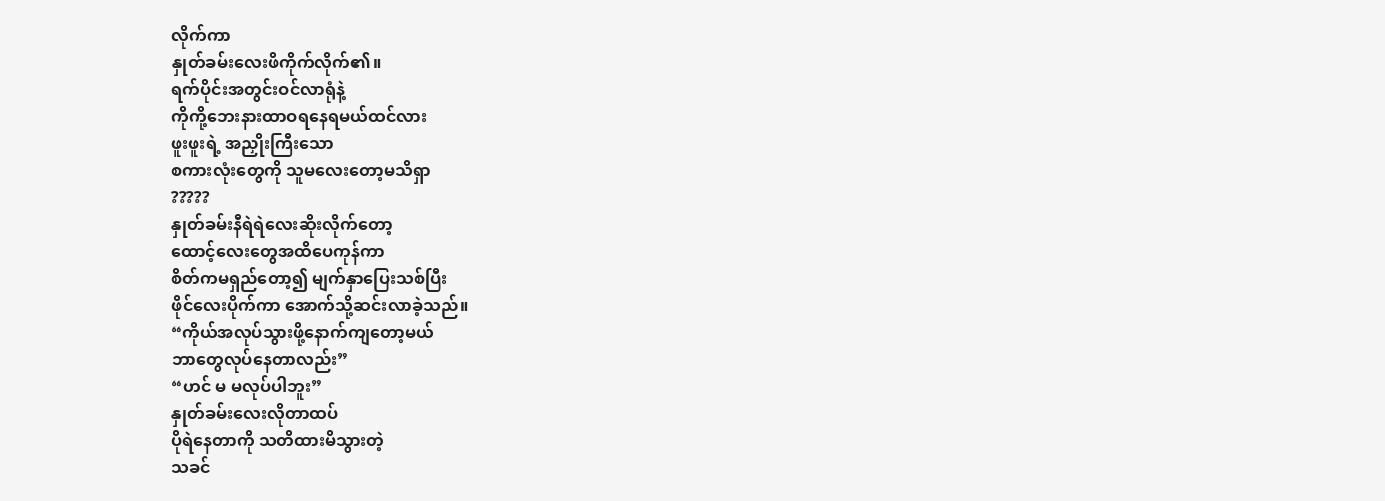လိုက်ကာ
နှုတ်ခမ်းလေးဖိကိုက်လိုက်၏။
ရက်ပိုင်းအတွင်းဝင်လာရုံနဲ့
ကိုကို့ဘေးနားထာဝရနေရမယ်ထင်လား
ဖူးဖူးရဲ့ အညှိုးကြီးသော
စကားလုံးတွေကို သူမလေးတော့မသိရှာ
?????
နှုတ်ခမ်းနီရဲရဲလေးဆိုးလိုက်တော့
ထောင့်လေးတွေအထိပေကုန်ကာ
စိတ်ကမရှည်တော့၍ မျက်နှာပြေးသစ်ပြီး
ဖိုင်လေးပိုက်ကာ အောက်သို့ဆင်းလာခဲ့သည်။
“ကိုယ်အလုပ်သွားဖို့နောက်ကျတော့မယ်
ဘာတွေလုပ်နေတာလည်း”
“ဟင် မ မလုပ်ပါဘူး”
နှုတ်ခမ်းလေးလိုတာထပ်
ပိုရဲနေတာကို သတိထားမိသွားတဲ့
သခင်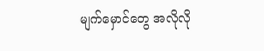မျက်မှောင်တွေ အလိုလို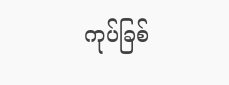ကုပ်ခြစ်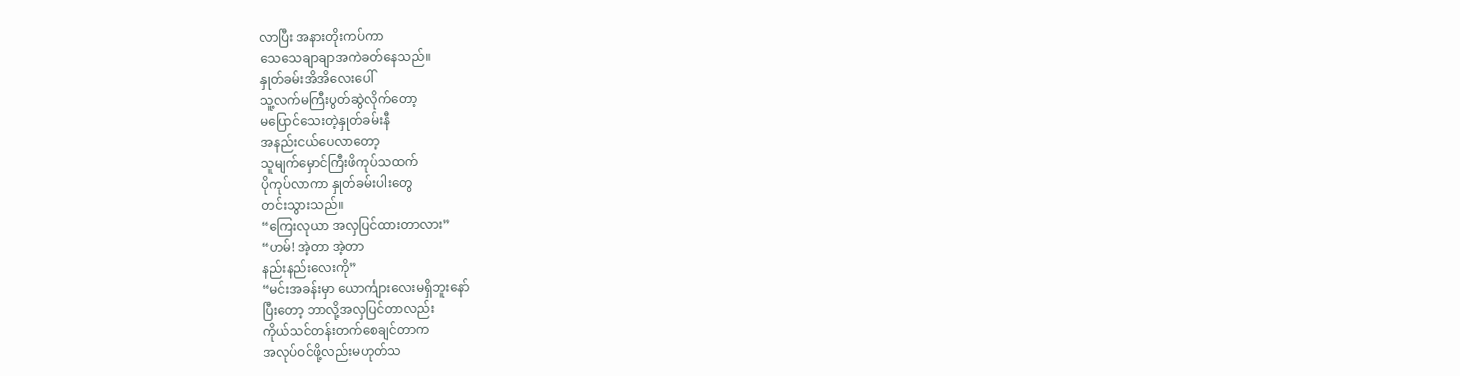လာပြီး အနားတိုးကပ်ကာ
သေသေချာချာအကဲခတ်နေသည်။
နှုတ်ခမ်းအိအိလေးပေါ်
သူ့လက်မကြီးပွတ်ဆွဲလိုက်တော့
မပြောင်သေးတဲ့နှုတ်ခမ်းနီ
အနည်းငယ်ပေလာတော့
သူမျက်မှောင်ကြီးဖိကုပ်သထက်
ပိုကုပ်လာကာ နှုတ်ခမ်းပါးတွေ
တင်းသွားသည်။
“ကြေးလုယာ အလှပြင်ထားတာလား”
“ဟမ်! အဲ့တာ အဲ့တာ
နည်းနည်းလေးကို”
“မင်းအခန်းမှာ ယောင်္ကျားလေးမရှိဘူးနော်
ပြီးတော့ ဘာလို့အလှပြင်တာလည်း
ကိုယ်သင်တန်းတက်စေချင်တာက
အလုပ်ဝင်ဖို့လည်းမဟုတ်သ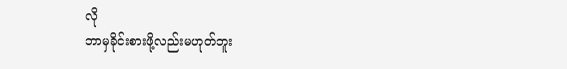လို
ဘာမှခိုင်းစားဖို့လည်းမဟုတ်ဘူး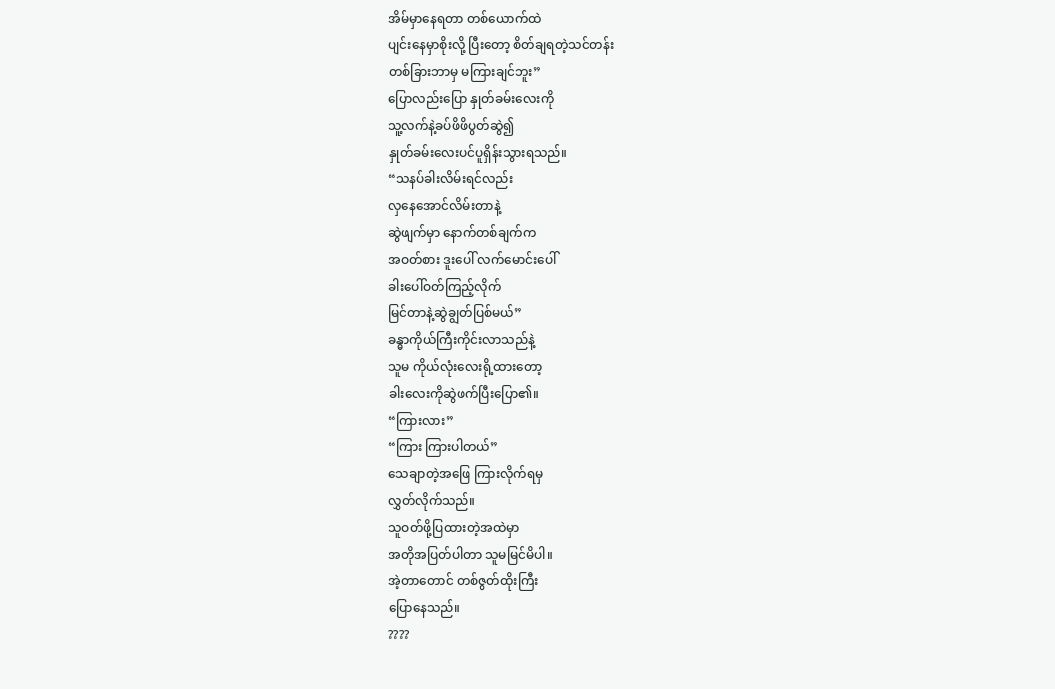အိမ်မှာနေရတာ တစ်ယောက်ထဲ
ပျင်းနေမှာစိုးလို့ ပြီးတော့ စိတ်ချရတဲ့သင်တန်း
တစ်ခြားဘာမှ မကြားချင်ဘူး”
ပြောလည်းပြော နှုတ်ခမ်းလေးကို
သူ့လက်နဲ့ခပ်ဖိဖိပွတ်ဆွဲ၍
နှုတ်ခမ်းလေးပင်ပူရှိန်းသွားရသည်။
“သနပ်ခါးလိမ်းရင်လည်း
လှနေအောင်လိမ်းတာနဲ့
ဆွဲဖျက်မှာ နောက်တစ်ချက်က
အဝတ်စား ဒူးပေါ် လက်မောင်းပေါ်
ခါးပေါ်ဝတ်ကြည့်လိုက်
မြင်တာနဲ့ဆွဲချွတ်ပြစ်မယ်”
ခန္ဓာကိုယ်ကြီးကိုင်းလာသည်နဲ့
သူမ ကိုယ်လုံးလေးရို့ထားတော့
ခါးလေးကိုဆွဲဖက်ပြီးပြော၏။
“ကြားလား”
“ကြား ကြားပါတယ်”
သေချာတဲ့အဖြေ ကြားလိုက်ရမှ
လွှတ်လိုက်သည်။
သူဝတ်ဖို့ပြထားတဲ့အထဲမှာ
အတိုအပြတ်ပါတာ သူမမြင်မိပါ။
အဲ့တာတောင် တစ်ဇွတ်ထိုးကြီး
ပြောနေသည်။
????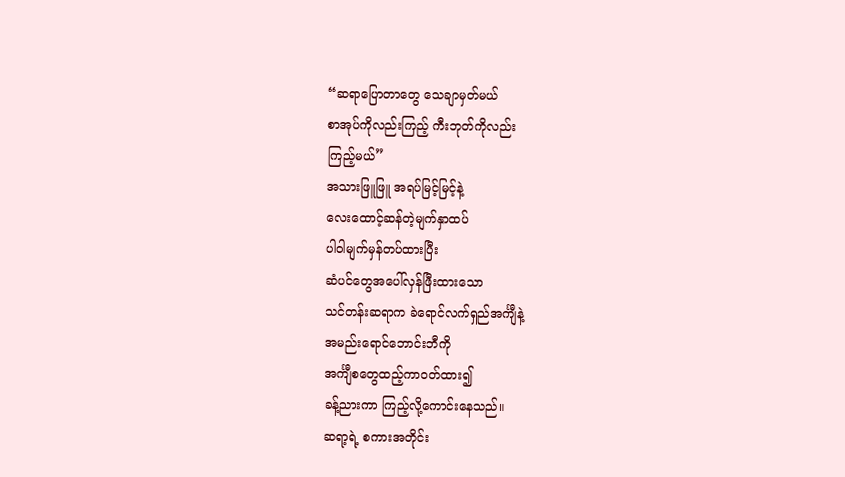“ဆရာပြောတာတွေ သေချာမှတ်မယ်
စာအုပ်ကိုလည်းကြည့် ကီးဘုတ်ကိုလည်း
ကြည့်မယ်”
အသားဖြူဖြူ အရပ်မြင့်မြင့်နဲ့
လေးထောင့်ဆန်တဲ့မျက်နှာထပ်
ပါဝါမျက်မှန်တပ်ထားပြီး
ဆံပင်တွေအပေါ်လှန်ဖြီးထားသော
သင်တန်းဆရာက ခဲရောင်လက်ရှည်အင်္ကျီနဲ့
အမည်းရောင်ဘောင်းဘီကို
အင်္ကျီစတွေထည့်ကာဝတ်ထား၍
ခန့်ညားကာ ကြည့်လို့ကောင်းနေသည်။
ဆရာ့ရဲ့ စကားအတိုင်း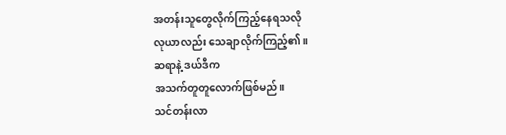အတန်းသူတွေလိုက်ကြည့်နေရသလို
လုယာလည်း သေချာလိုက်ကြည့်၏။
ဆရာနဲ့ ဒယ်ဒီက
အသက်တူတူလောက်ဖြစ်မည်။
သင်တန်းလာ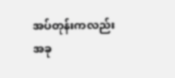အပ်တုန်းကလည်း
အခု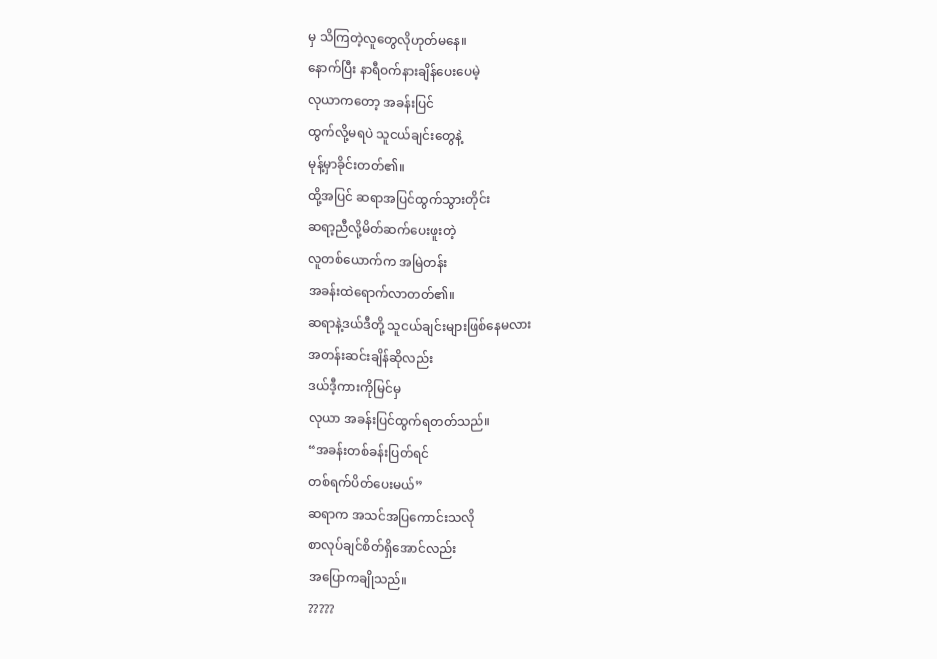မှ သိကြတဲ့လူတွေလိုဟုတ်မနေ။
နောက်ပြီး နာရီဝက်နားချိန်ပေးပေမဲ့
လုယာကတော့ အခန်းပြင်
ထွက်လို့မရပဲ သူငယ်ချင်းတွေနဲ့
မုန့်မှာခိုင်းတတ်၏။
ထို့အပြင် ဆရာအပြင်ထွက်သွားတိုင်း
ဆရာ့ညီလို့မိတ်ဆက်ပေးဖူးတဲ့
လူတစ်ယောက်က အမြဲတန်း
အခန်းထဲရောက်လာတတ်၏။
ဆရာနဲ့ဒယ်ဒီတို့ သူငယ်ချင်းများဖြစ်နေမလား
အတန်းဆင်းချိန်ဆိုလည်း
ဒယ်ဒီ့ကားကိုမြင်မှ
လုယာ အခန်းပြင်ထွက်ရတတ်သည်။
“အခန်းတစ်ခန်းပြတ်ရင်
တစ်ရက်ပိတ်ပေးမယ်”
ဆရာက အသင်အပြကောင်းသလို
စာလုပ်ချင်စိတ်ရှိအောင်လည်း
အပြောကချိုသည်။
?????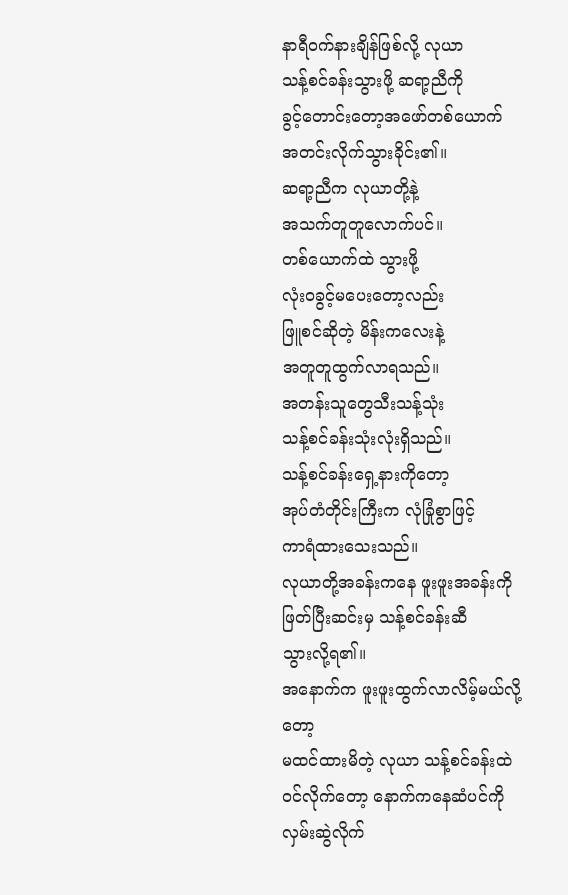နာရီဝက်နားချိန်ဖြစ်လို့ လုယာ
သန့်စင်ခန်းသွားဖို့ ဆရာ့ညီကို
ခွင့်တောင်းတော့အဖော်တစ်ယောက်
အတင်းလိုက်သွားခိုင်း၏။
ဆရာ့ညီက လုယာတို့နဲ့
အသက်တူတူလောက်ပင်။
တစ်ယောက်ထဲ သွားဖို့
လုံးဝခွင့်မပေးတော့လည်း
ဖြူစင်ဆိုတဲ့ မိန်းကလေးနဲ့
အတူတူထွက်လာရသည်။
အတန်းသူတွေသီးသန့်သုံး
သန့်စင်ခန်းသုံးလုံးရှိသည်။
သန့်စင်ခန်းရှေ့နားကိုတော့
အုပ်တံတိုင်းကြီးက လုံခြုံစွာဖြင့်
ကာရံထားသေးသည်။
လုယာတို့အခန်းကနေ ဖူးဖူးအခန်းကို
ဖြတ်ပြီးဆင်းမှ သန့်စင်ခန်းဆီ
သွားလို့ရ၏။
အနောက်က ဖူးဖူးထွက်လာလိမ့်မယ်လို့တော့
မထင်ထားမိတဲ့ လုယာ သန့်စင်ခန်းထဲ
ဝင်လိုက်တော့ နောက်ကနေဆံပင်ကို
လှမ်းဆွဲလိုက်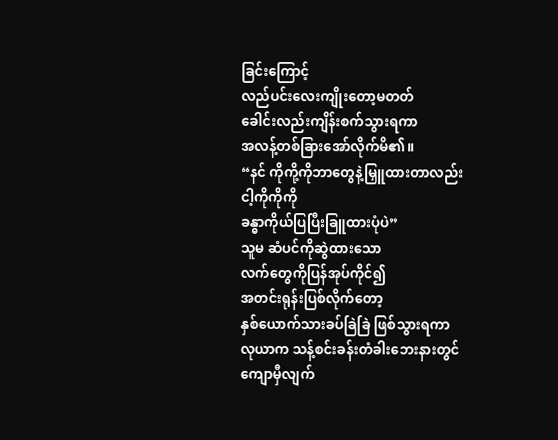ခြင်းကြောင့်
လည်ပင်းလေးကျိုးတော့မတတ်
ခေါင်းလည်းကျိန်းစက်သွားရကာ
အလန့်တစ်ခြားအော်လိုက်မိ၏။
“နင် ကိုကို့ကိုဘာတွေနဲ့မြှူထားတာလည်း
ငါ့ကိုကိုကို
ခန္ဓာကိုယ်ပြပြီးခြူထားပုံပဲ”
သူမ ဆံပင်ကိုဆွဲထားသော
လက်တွေကိုပြန်အုပ်ကိုင်၍
အတင်းရုန်းပြစ်လိုက်တော့
နှစ်ယောက်သားခပ်ခြဲခြဲ ဖြစ်သွားရကာ
လုယာက သန့်စင်းခန်းတံခါးဘေးနားတွင်
ကျောမှီလျက်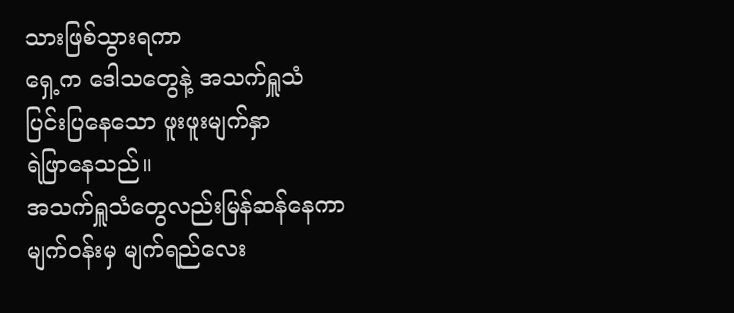သားဖြစ်သွားရကာ
ရှေ့က ဒေါသတွေနဲ့ အသက်ရှူသံ
ပြင်းပြနေသော ဖူးဖူးမျက်နှာ
ရဲဖြာနေသည်။
အသက်ရှူသံတွေလည်းမြန်ဆန်နေကာ
မျက်ဝန်းမှ မျက်ရည်လေး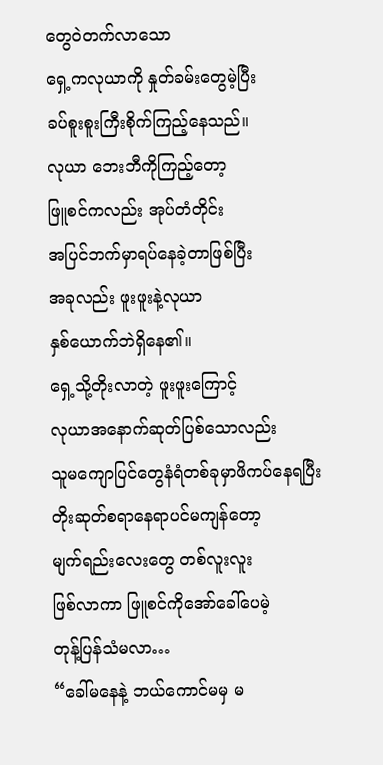တွေဝဲတက်လာသော
ရှေ့ကလုယာကို နှုတ်ခမ်းတွေမဲ့ပြီး
ခပ်စူးစူးကြီးစိုက်ကြည့်နေသည်။
လုယာ ဘေးဘီကိုကြည့်တော့
ဖြူစင်ကလည်း အုပ်တံတိုင်း
အပြင်ဘက်မှာရပ်နေခဲ့တာဖြစ်ပြီး
အခုလည်း ဖူးဖူးနဲ့လုယာ
နှစ်ယောက်ဘဲရှိနေ၏။
ရှေ့သို့တိုးလာတဲ့ ဖူးဖူးကြောင့်
လုယာအနောက်ဆုတ်ပြစ်သောလည်း
သူမကျောပြင်တွေနံရံတစ်ခုမှာဖိကပ်နေရပြီး
တိုးဆုတ်စရာနေရာပင်မကျန်တော့
မျက်ရည်းလေးတွေ တစ်လူးလူး
ဖြစ်လာကာ ဖြူစင်ကိုအော်ခေါ်ပေမဲ့
တုန့်ပြန်သံမလာ…
“ခေါ်မနေနဲ့ ဘယ်ကောင်မမှ မ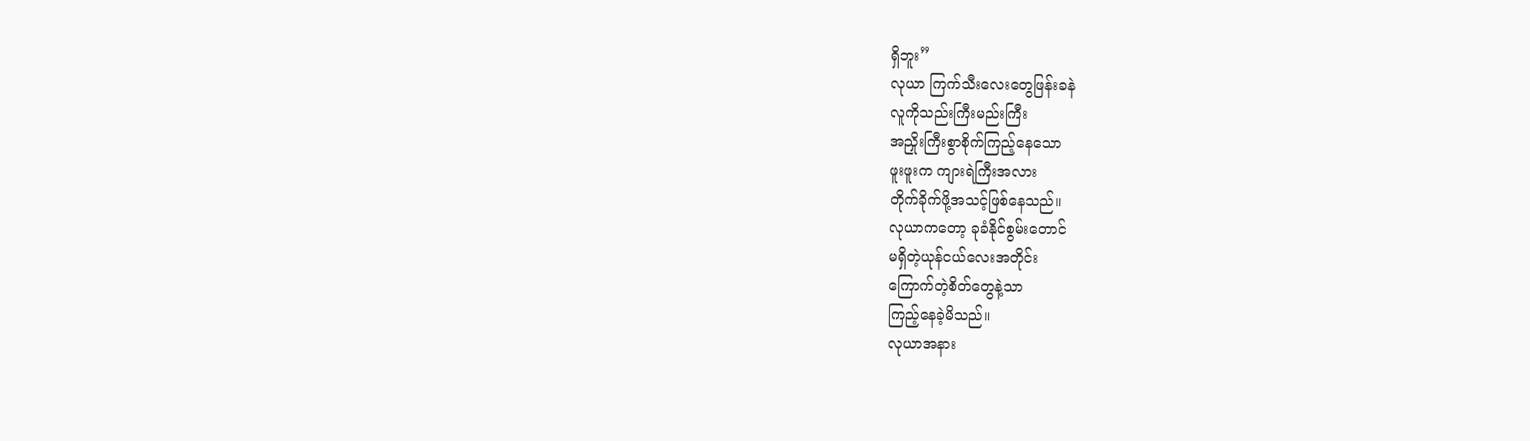ရှိဘူး”
လုယာ ကြက်သီးလေးတွေဖြန်းခနဲ
လူကိုသည်းကြီးမည်းကြီး
အညှိုးကြီးစွာစိုက်ကြည့်နေသော
ဖူးဖူးက ကျားရဲကြီးအလား
တိုက်ခိုက်ဖို့အသင့်ဖြစ်နေသည်။
လုယာကတော့ ခုခံနိုင်စွမ်းတောင်
မရှိတဲ့ယုန်ငယ်လေးအတိုင်း
ကြောက်တဲ့စိတ်တွေနဲ့သာ
ကြည့်နေခဲ့မိသည်။
လုယာအနား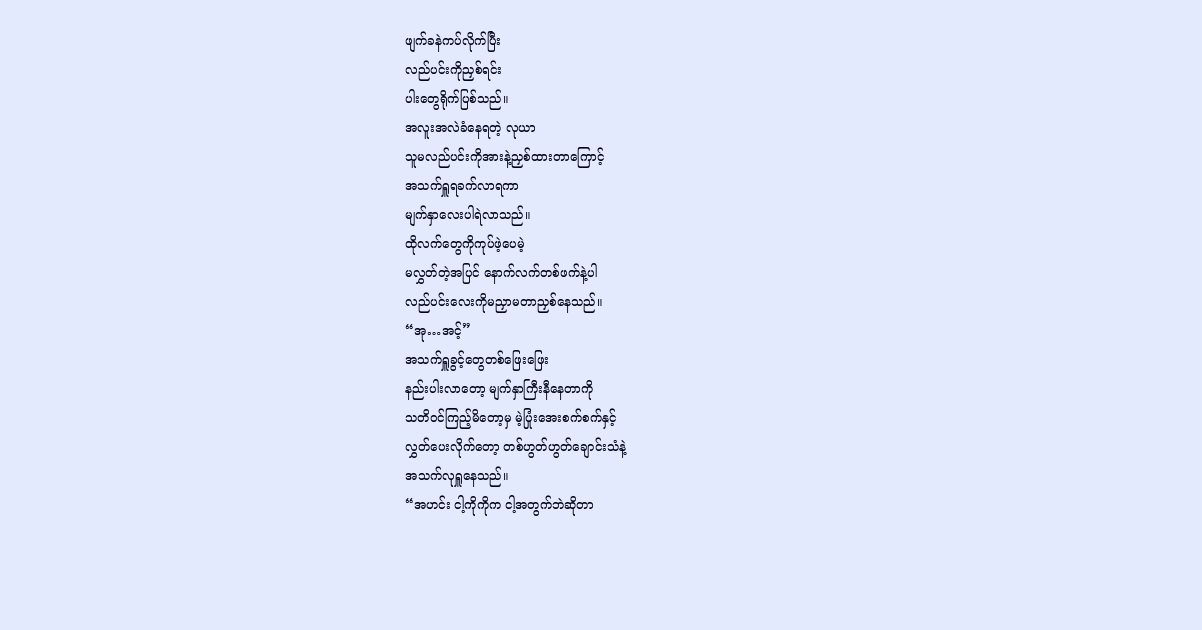ဖျက်ခနဲကပ်လိုက်ပြီး
လည်ပင်းကိုညှစ်ရင်း
ပါးတွေရိုက်ပြစ်သည်။
အလူးအလဲခံနေရတဲ့ လုယာ
သူမလည်ပင်းကိုအားနဲ့ညှစ်ထားတာကြောင့်
အသက်ရှူရခက်လာရကာ
မျက်နှာလေးပါရဲလာသည်။
ထိုလက်တွေကိုကုပ်ဖဲ့ပေမဲ့
မလွှတ်တဲ့အပြင် နောက်လက်တစ်ဖက်နဲ့ပါ
လည်ပင်းလေးကိုမညှာမတာညှစ်နေသည်။
“အု…အင့်”
အသက်ရှူခွင့်တွေတစ်ဖြေးဖြေး
နည်းပါးလာတော့ မျက်နှာကြီးနီနေတာကို
သတိဝင်ကြည့်မိတော့မှ မဲ့ပြုံးအေးစက်စက်နှင့်
လွှတ်ပေးလိုက်တော့ တစ်ဟွတ်ဟွတ်ချောင်းသံနဲ့
အသက်လုရှူနေသည်။
“အဟင်း ငါ့ကိုကိုက ငါ့အတွက်ဘဲဆိုတာ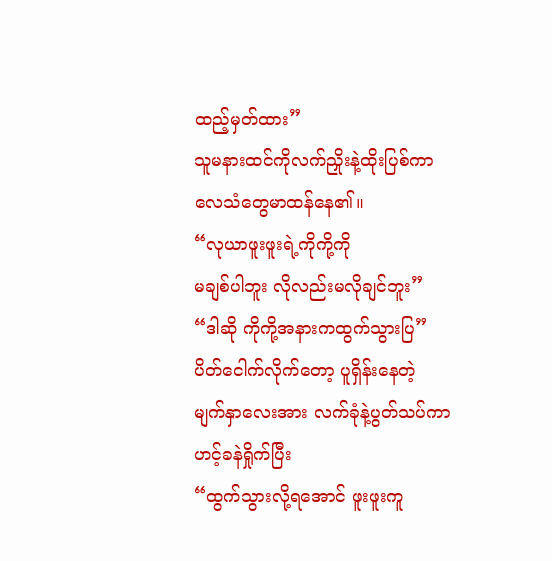ထည့်မှတ်ထား”
သူမနားထင်ကိုလက်ညှိုးနဲ့ထိုးပြစ်ကာ
လေသံတွေမာထန်နေ၏။
“လုယာဖူးဖူးရဲ့ကိုကို့ကို
မချစ်ပါဘူး လိုလည်းမလိုချင်ဘူး”
“ဒါဆို ကိုကို့အနားကထွက်သွားပြ”
ပိတ်ငေါက်လိုက်တော့ ပူရှိန်းနေတဲ့
မျက်နှာလေးအား လက်ခုံနဲ့ပွတ်သပ်ကာ
ဟင့်ခနဲရှိုက်ပြီး
“ထွက်သွားလို့ရအောင် ဖူးဖူးကူ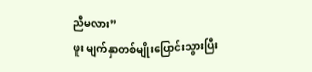ညီမလား”
ဖူး မျက်နှာတစ်မျိုးပြောင်းသွားပြီး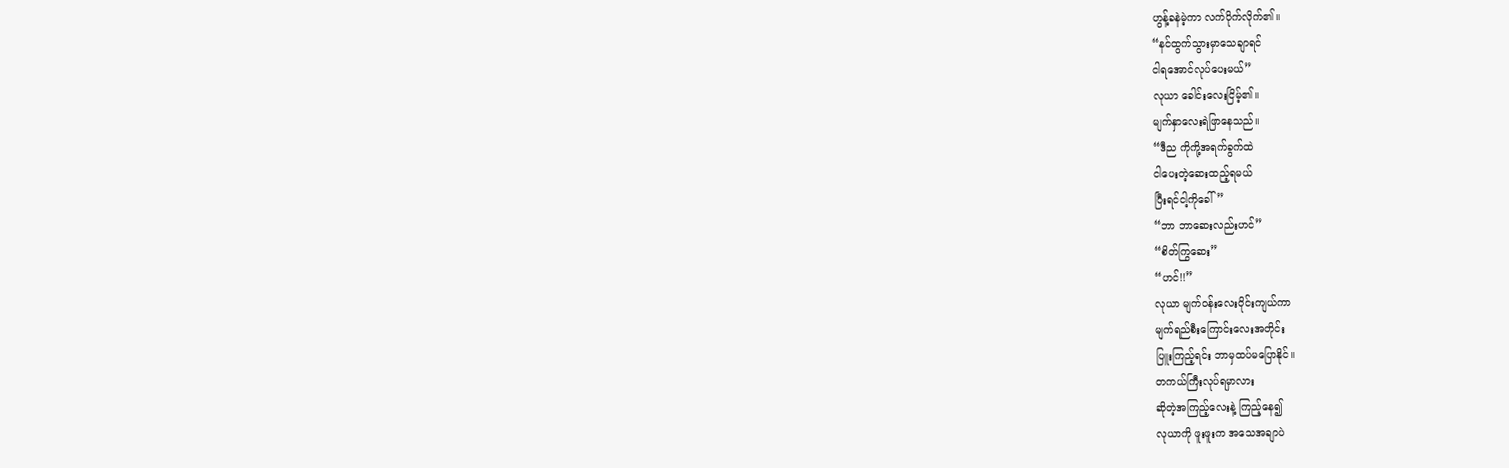ဟွန့်ခနဲမဲ့ကာ လက်ပိုက်လိုက်၏။
“နင်ထွက်သွားမှာသေချာရင်
ငါရအောင်လုပ်ပေးမယ်”
လုယာ ခေါင်းလေးငြိမ့်၏။
မျက်နှာလေးရဲဖြာနေသည်။
“ဒီည ကိုကို့အရက်ခွက်ထဲ
ငါပေးတဲ့ဆေးထည့်ရမယ်
ပြီးရင်ငါ့ကိုခေါ်”
“ဘာ ဘာဆေးလည်းဟင်”
“စိတ်ကြွဆေး”
“ဟင်!!”
လုယာ မျက်ဝန်းလေးဝိုင်းကျယ်ကာ
မျက်ရည်စီးကြောင်းလေးအတိုင်း
ပြူးကြည့်ရင်း ဘာမှထပ်မပြောနိုင်။
တကယ်ကြီးလုပ်ရမှာလား
ဆိုတဲ့အကြည့်လေးနဲ့ ကြည့်နေ၍
လုယာကို ဖူးဖူးက အသေအချာပဲ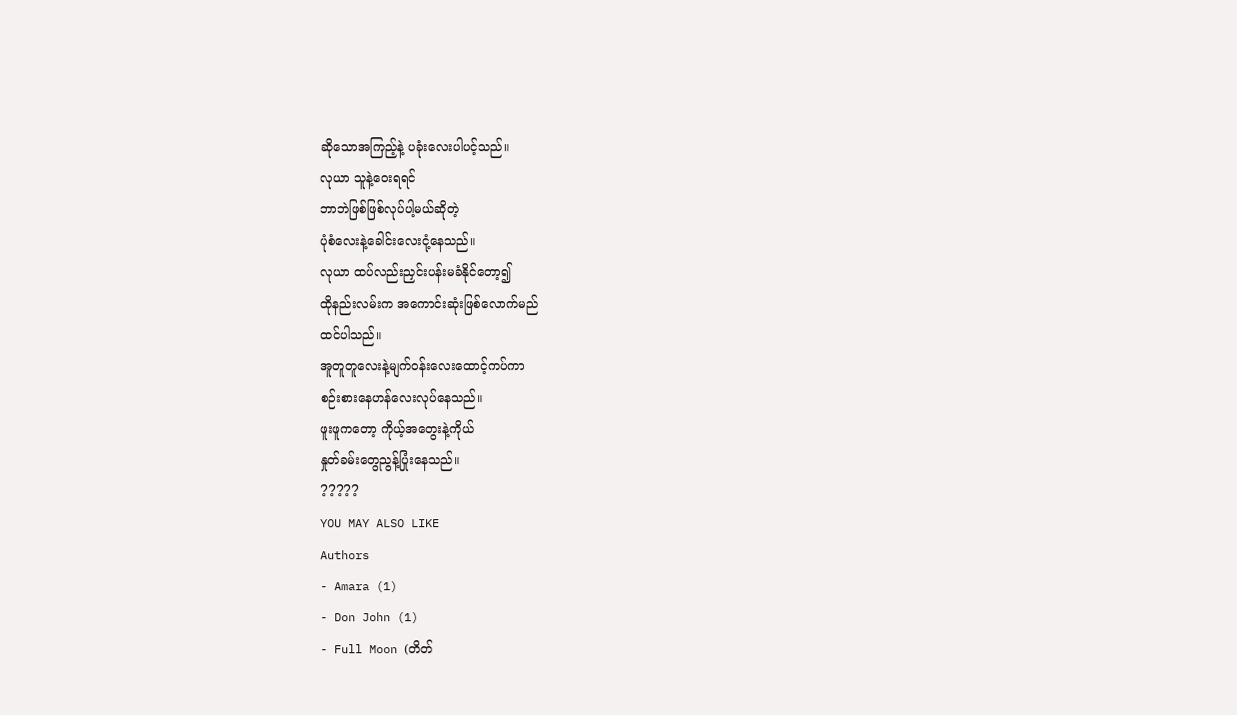ဆိုသောအကြည့်နဲ့ ပခုံးလေးပါပင့်သည်။
လုယာ သူနဲ့ဝေးရရင်
ဘာဘဲဖြစ်ဖြစ်လုပ်ပါ့မယ်ဆိုတဲ့
ပုံစံလေးနဲ့ခေါင်းလေးငုံ့နေသည်။
လုယာ ထပ်လည်းညှင်းပန်းမခံနိုင်တော့၍
ထိုနည်းလမ်းက အကောင်းဆုံးဖြစ်လောက်မည်
ထင်ပါသည်။
အူတူတူလေးနဲ့မျက်ဝန်းလေးထောင့်ကပ်ကာ
စဉ်းစားနေဟန်လေးလုပ်နေသည်။
ဖူးဖူကတော့ ကိုယ့်အတွေးနဲ့ကိုယ်
နှုတ်ခမ်းတွေညွန့်ပြုံးနေသည်။
?????
YOU MAY ALSO LIKE
Authors
- Amara (1)
- Don John (1)
- Full Moon (တိတ်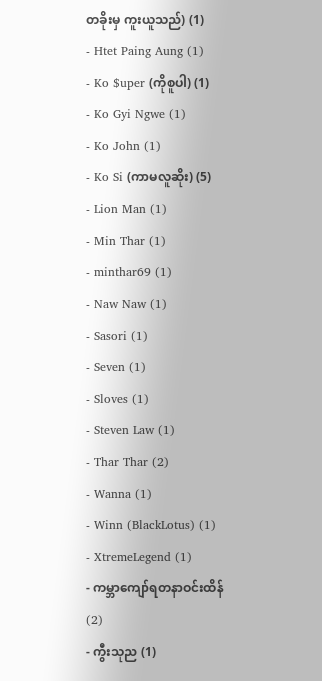တခိုးမှ ကူးယူသည်) (1)
- Htet Paing Aung (1)
- Ko $uper (ကိုစူပါ) (1)
- Ko Gyi Ngwe (1)
- Ko John (1)
- Ko Si (ကာမလူဆိုး) (5)
- Lion Man (1)
- Min Thar (1)
- minthar69 (1)
- Naw Naw (1)
- Sasori (1)
- Seven (1)
- Sloves (1)
- Steven Law (1)
- Thar Thar (2)
- Wanna (1)
- Winn (BlackLotus) (1)
- XtremeLegend (1)
- ကမ္ဘာကျော်ရတနာဝင်းထိန် (2)
- ကွီးသုည (1)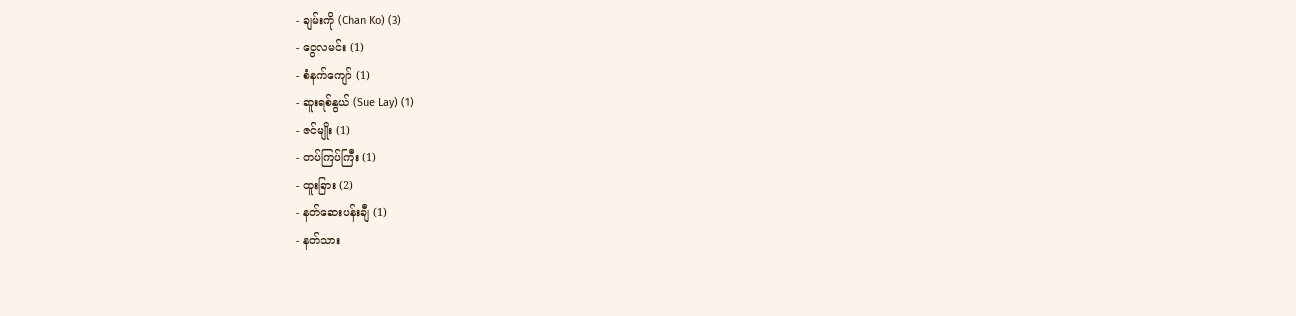- ချမ်းကို (Chan Ko) (3)
- ငွေလမင်း (1)
- စံနက်ကျော် (1)
- ဆူးရစ်နွယ် (Sue Lay) (1)
- ဇင်မျိုး (1)
- တပ်ကြပ်ကြီး (1)
- ထူးခြား (2)
- နတ်ဆေးပန်းချီ (1)
- နတ်သား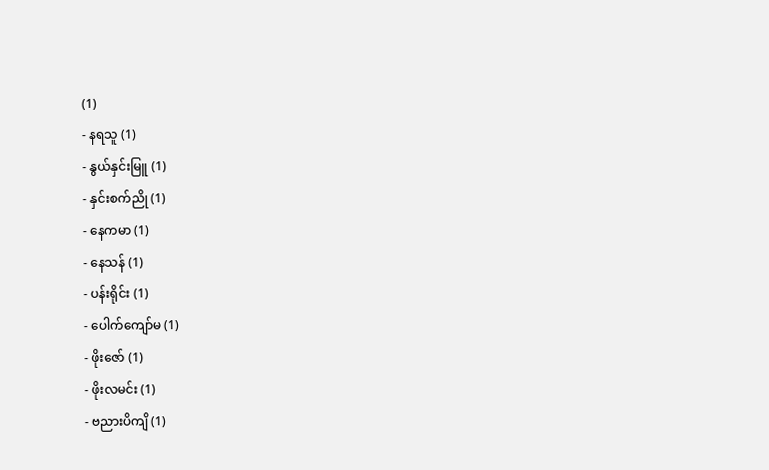(1)
- နရသူ (1)
- နွယ်နှင်းမြူ (1)
- နှင်းစက်ညို (1)
- နေကမာ (1)
- နေသန် (1)
- ပန်းရိုင်း (1)
- ပေါက်ကျော်မ (1)
- ဖိုးဇော် (1)
- ဖိုးလမင်း (1)
- ဗညားပိကျိ (1)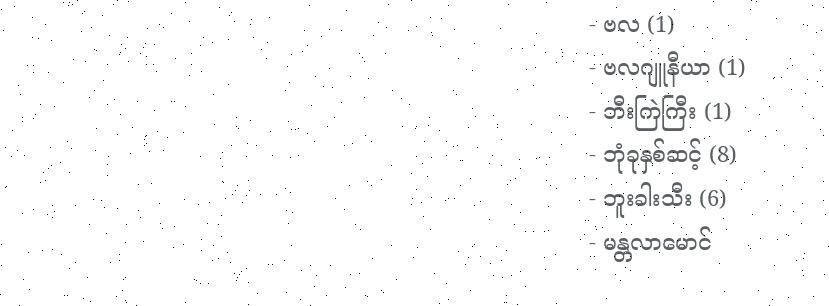- ဗလ (1)
- ဗလဂျူနီယာ (1)
- ဘီးကြဲကြီး (1)
- ဘုံခုနှစ်ဆင့် (8)
- ဘူးခါးသီး (6)
- မန္တလာမောင်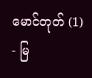မောင်တုတ် (1)
- မြ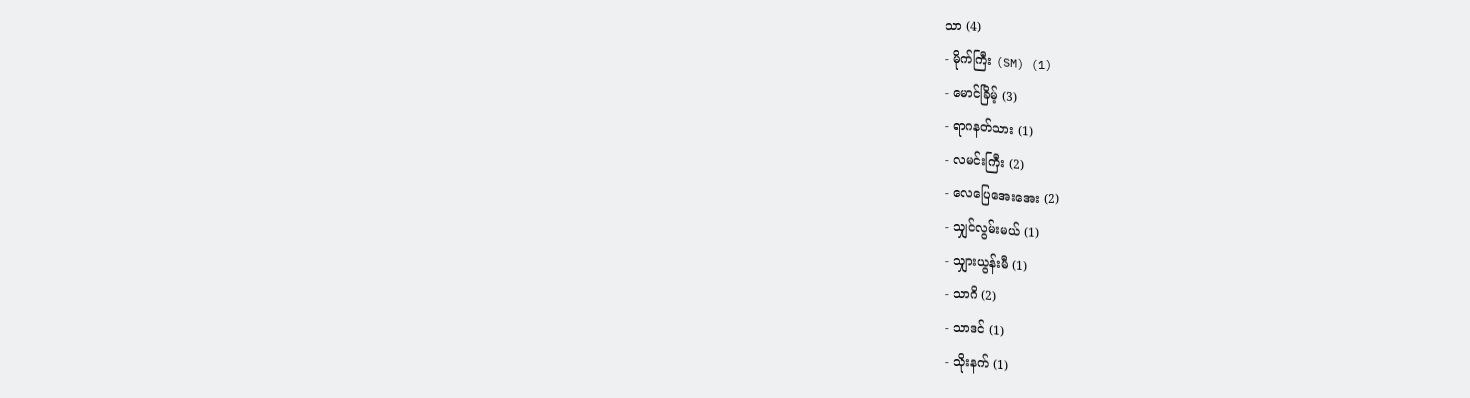သာ (4)
- မိုက်ကြီး (SM) (1)
- မောင်ခြိမ့် (3)
- ရာဂနတ်သား (1)
- လမင်းကြီး (2)
- လေပြေအေးအေး (2)
- သျှင်လွမ်းမယ် (1)
- သျှားယွန်းမီ (1)
- သာဂိ (2)
- သာဒင် (1)
- သိုးနက် (1)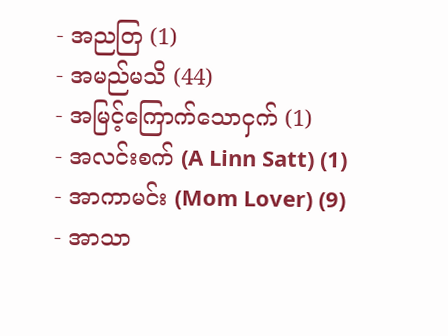- အညတြ (1)
- အမည်မသိ (44)
- အမြင့်ကြောက်သောငှက် (1)
- အလင်းစက် (A Linn Satt) (1)
- အာကာမင်း (Mom Lover) (9)
- အာသာ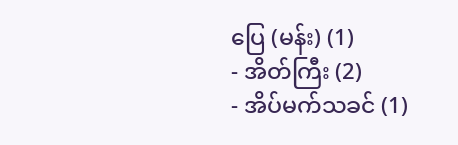ပြေ (မန်း) (1)
- အိတ်ကြီး (2)
- အိပ်မက်သခင် (1)